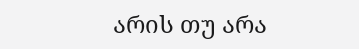არის თუ არა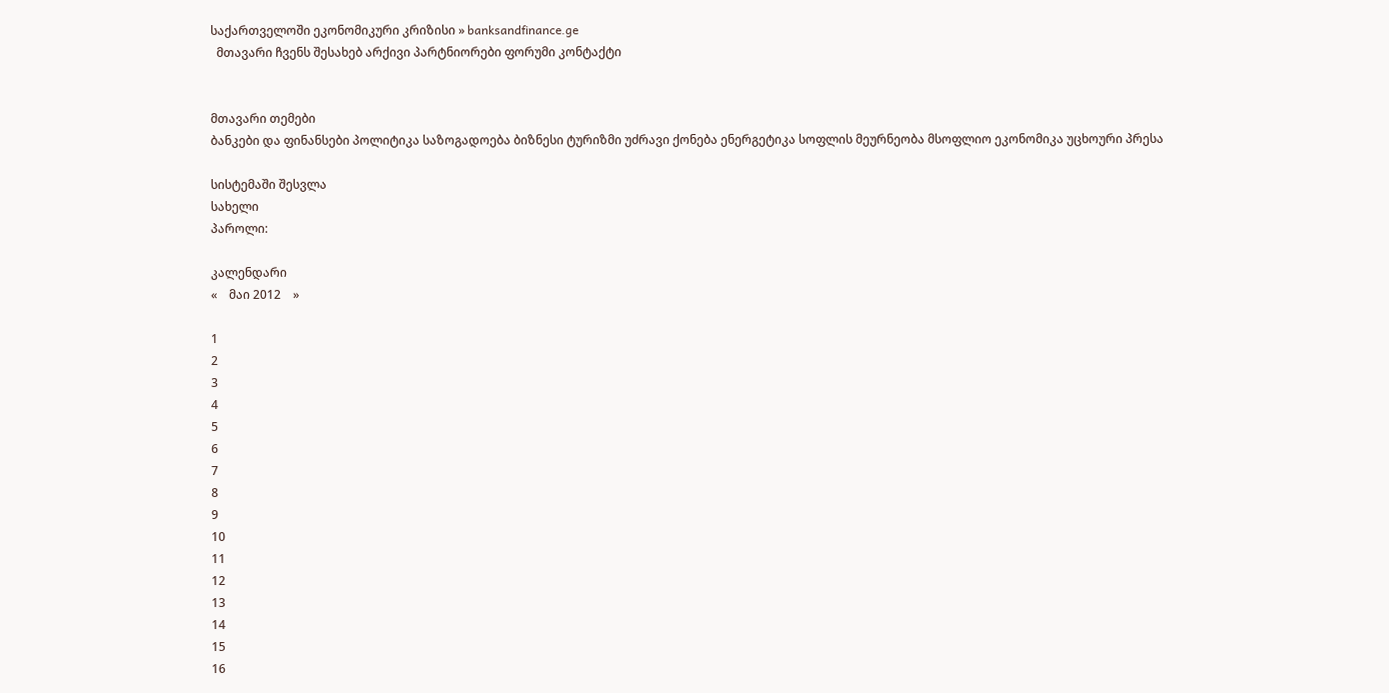საქართველოში ეკონომიკური კრიზისი » banksandfinance.ge
  მთავარი ჩვენს შესახებ არქივი პარტნიორები ფორუმი კონტაქტი


მთავარი თემები
ბანკები და ფინანსები პოლიტიკა საზოგადოება ბიზნესი ტურიზმი უძრავი ქონება ენერგეტიკა სოფლის მეურნეობა მსოფლიო ეკონომიკა უცხოური პრესა

სისტემაში შესვლა
სახელი
პაროლი:

კალენდარი
«    მაი 2012    »

1
2
3
4
5
6
7
8
9
10
11
12
13
14
15
16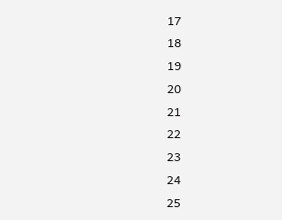17
18
19
20
21
22
23
24
25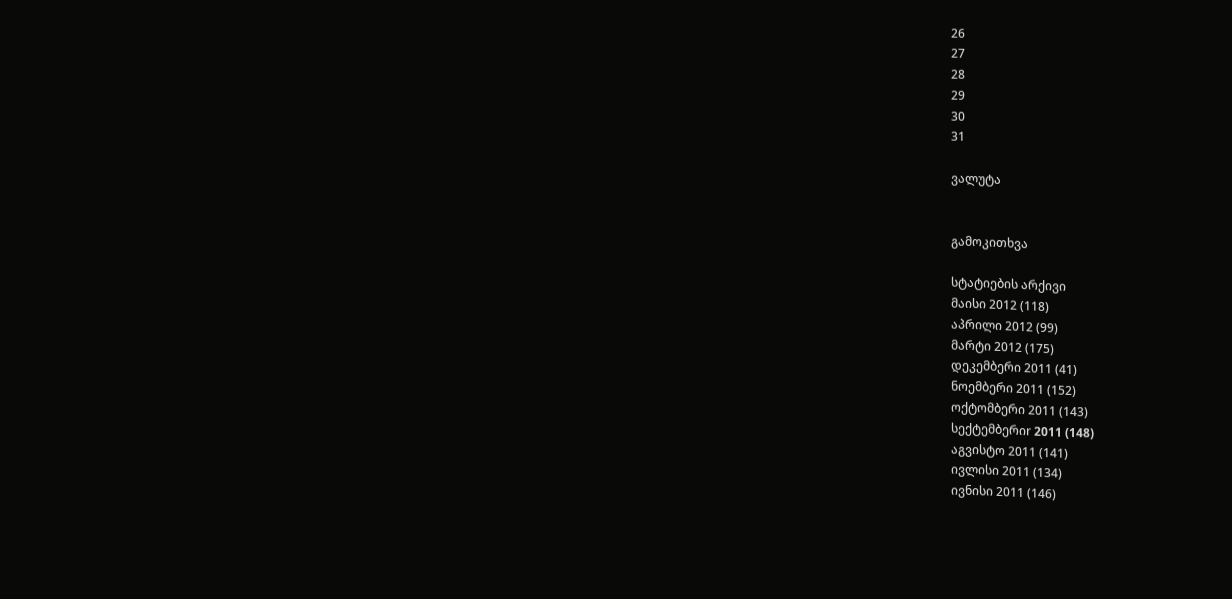26
27
28
29
30
31

ვალუტა


გამოკითხვა

სტატიების არქივი
მაისი 2012 (118)
აპრილი 2012 (99)
მარტი 2012 (175)
დეკემბერი 2011 (41)
ნოემბერი 2011 (152)
ოქტომბერი 2011 (143)
სექტემბერიr 2011 (148)
აგვისტო 2011 (141)
ივლისი 2011 (134)
ივნისი 2011 (146)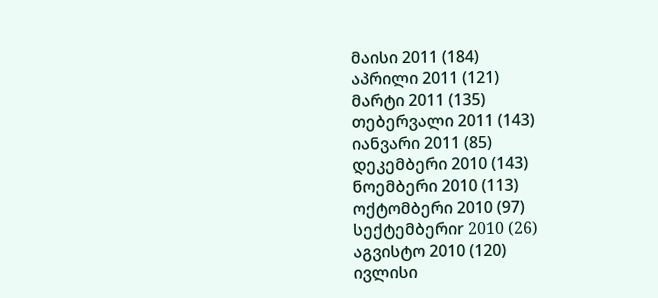მაისი 2011 (184)
აპრილი 2011 (121)
მარტი 2011 (135)
თებერვალი 2011 (143)
იანვარი 2011 (85)
დეკემბერი 2010 (143)
ნოემბერი 2010 (113)
ოქტომბერი 2010 (97)
სექტემბერიr 2010 (26)
აგვისტო 2010 (120)
ივლისი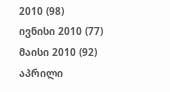2010 (98)
ივნისი 2010 (77)
მაისი 2010 (92)
აპრილი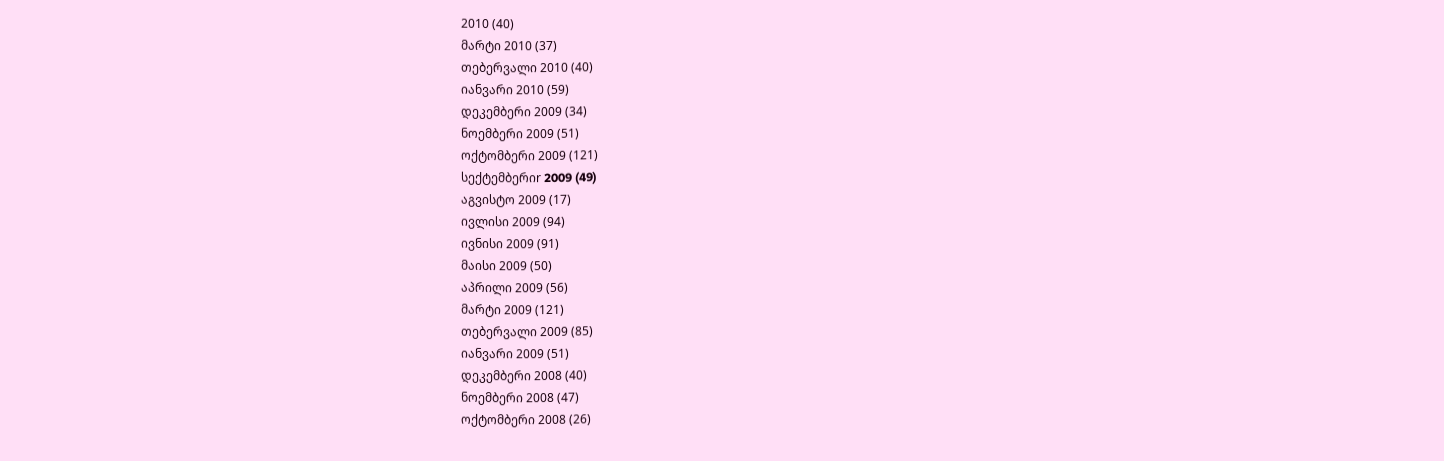2010 (40)
მარტი 2010 (37)
თებერვალი 2010 (40)
იანვარი 2010 (59)
დეკემბერი 2009 (34)
ნოემბერი 2009 (51)
ოქტომბერი 2009 (121)
სექტემბერიr 2009 (49)
აგვისტო 2009 (17)
ივლისი 2009 (94)
ივნისი 2009 (91)
მაისი 2009 (50)
აპრილი 2009 (56)
მარტი 2009 (121)
თებერვალი 2009 (85)
იანვარი 2009 (51)
დეკემბერი 2008 (40)
ნოემბერი 2008 (47)
ოქტომბერი 2008 (26)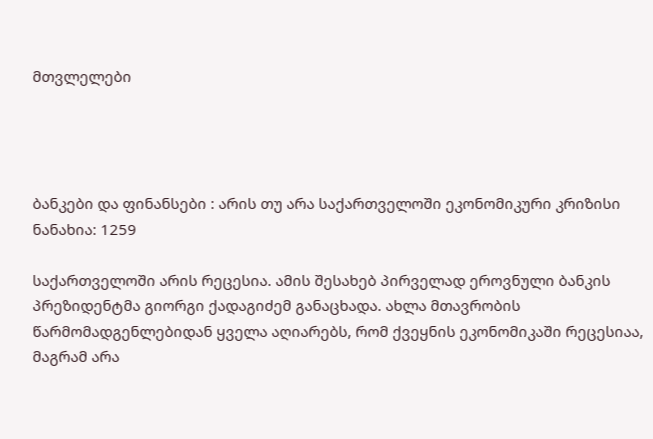მთვლელები




ბანკები და ფინანსები : არის თუ არა საქართველოში ეკონომიკური კრიზისი
ნანახია: 1259

საქართველოში არის რეცესია. ამის შესახებ პირველად ეროვნული ბანკის პრეზიდენტმა გიორგი ქადაგიძემ განაცხადა. ახლა მთავრობის წარმომადგენლებიდან ყველა აღიარებს, რომ ქვეყნის ეკონომიკაში რეცესიაა, მაგრამ არა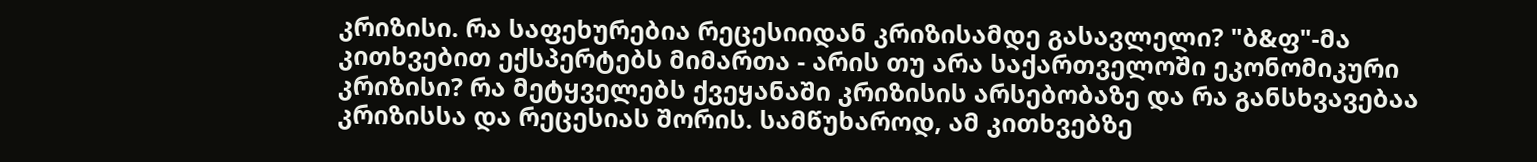კრიზისი. რა საფეხურებია რეცესიიდან კრიზისამდე გასავლელი? "ბ&ფ"-მა კითხვებით ექსპერტებს მიმართა - არის თუ არა საქართველოში ეკონომიკური კრიზისი? რა მეტყველებს ქვეყანაში კრიზისის არსებობაზე და რა განსხვავებაა კრიზისსა და რეცესიას შორის. სამწუხაროდ, ამ კითხვებზე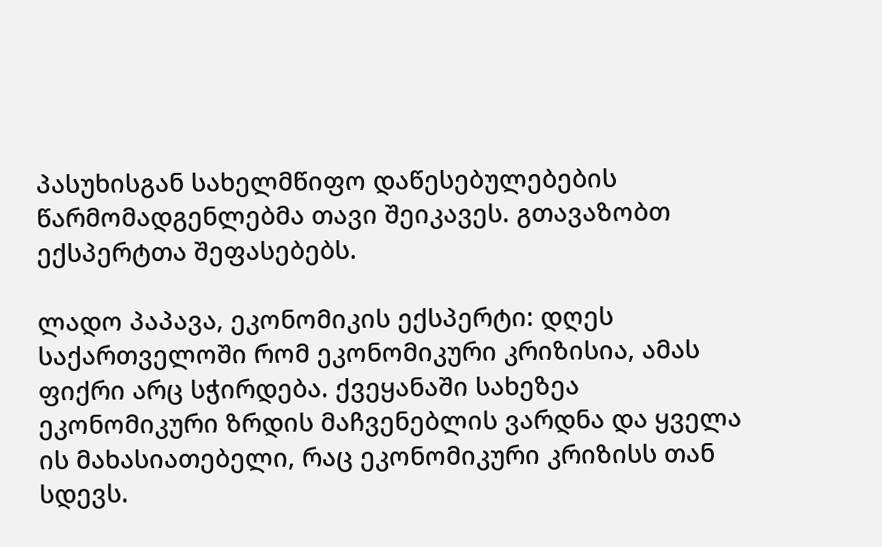პასუხისგან სახელმწიფო დაწესებულებების წარმომადგენლებმა თავი შეიკავეს. გთავაზობთ ექსპერტთა შეფასებებს.

ლადო პაპავა, ეკონომიკის ექსპერტი: დღეს საქართველოში რომ ეკონომიკური კრიზისია, ამას ფიქრი არც სჭირდება. ქვეყანაში სახეზეა ეკონომიკური ზრდის მაჩვენებლის ვარდნა და ყველა ის მახასიათებელი, რაც ეკონომიკური კრიზისს თან სდევს.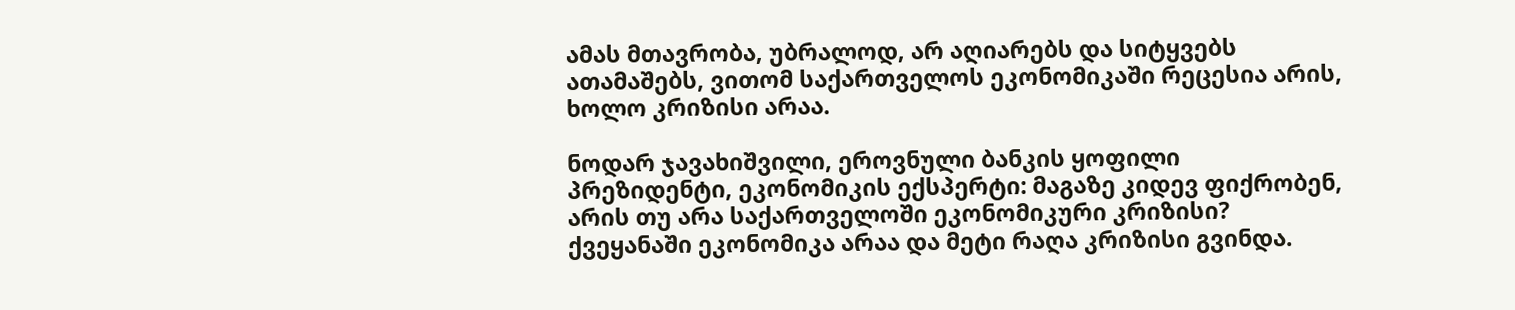ამას მთავრობა, უბრალოდ, არ აღიარებს და სიტყვებს ათამაშებს, ვითომ საქართველოს ეკონომიკაში რეცესია არის, ხოლო კრიზისი არაა.

ნოდარ ჯავახიშვილი, ეროვნული ბანკის ყოფილი პრეზიდენტი, ეკონომიკის ექსპერტი: მაგაზე კიდევ ფიქრობენ, არის თუ არა საქართველოში ეკონომიკური კრიზისი? ქვეყანაში ეკონომიკა არაა და მეტი რაღა კრიზისი გვინდა.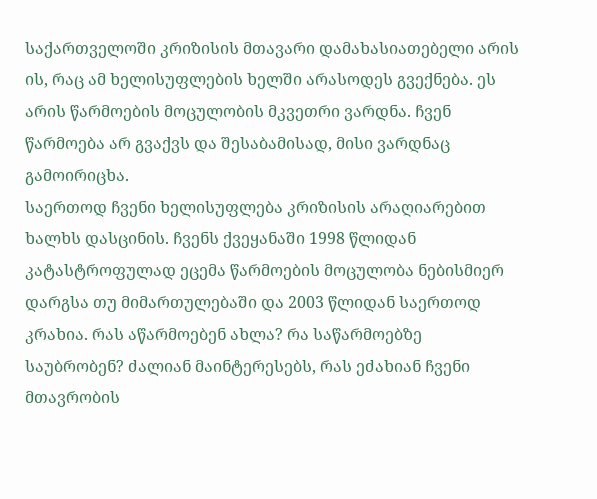საქართველოში კრიზისის მთავარი დამახასიათებელი არის ის, რაც ამ ხელისუფლების ხელში არასოდეს გვექნება. ეს არის წარმოების მოცულობის მკვეთრი ვარდნა. ჩვენ წარმოება არ გვაქვს და შესაბამისად, მისი ვარდნაც გამოირიცხა.
საერთოდ ჩვენი ხელისუფლება კრიზისის არაღიარებით ხალხს დასცინის. ჩვენს ქვეყანაში 1998 წლიდან კატასტროფულად ეცემა წარმოების მოცულობა ნებისმიერ დარგსა თუ მიმართულებაში და 2003 წლიდან საერთოდ კრახია. რას აწარმოებენ ახლა? რა საწარმოებზე საუბრობენ? ძალიან მაინტერესებს, რას ეძახიან ჩვენი მთავრობის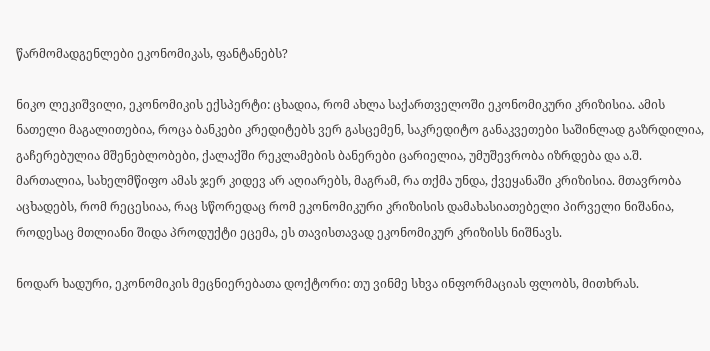წარმომადგენლები ეკონომიკას, ფანტანებს?

ნიკო ლეკიშვილი, ეკონომიკის ექსპერტი: ცხადია, რომ ახლა საქართველოში ეკონომიკური კრიზისია. ამის ნათელი მაგალითებია, როცა ბანკები კრედიტებს ვერ გასცემენ, საკრედიტო განაკვეთები საშინლად გაზრდილია, გაჩერებულია მშენებლობები, ქალაქში რეკლამების ბანერები ცარიელია, უმუშევრობა იზრდება და ა.შ.
მართალია, სახელმწიფო ამას ჯერ კიდევ არ აღიარებს, მაგრამ, რა თქმა უნდა, ქვეყანაში კრიზისია. მთავრობა აცხადებს, რომ რეცესიაა, რაც სწორედაც რომ ეკონომიკური კრიზისის დამახასიათებელი პირველი ნიშანია, როდესაც მთლიანი შიდა პროდუქტი ეცემა, ეს თავისთავად ეკონომიკურ კრიზისს ნიშნავს.

ნოდარ ხადური, ეკონომიკის მეცნიერებათა დოქტორი: თუ ვინმე სხვა ინფორმაციას ფლობს, მითხრას.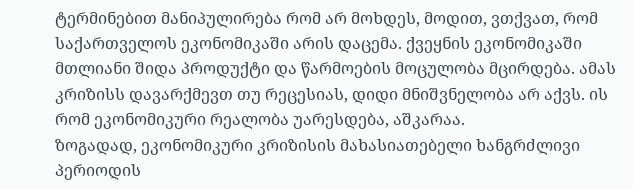ტერმინებით მანიპულირება რომ არ მოხდეს, მოდით, ვთქვათ, რომ საქართველოს ეკონომიკაში არის დაცემა. ქვეყნის ეკონომიკაში მთლიანი შიდა პროდუქტი და წარმოების მოცულობა მცირდება. ამას კრიზისს დავარქმევთ თუ რეცესიას, დიდი მნიშვნელობა არ აქვს. ის რომ ეკონომიკური რეალობა უარესდება, აშკარაა.
ზოგადად, ეკონომიკური კრიზისის მახასიათებელი ხანგრძლივი პერიოდის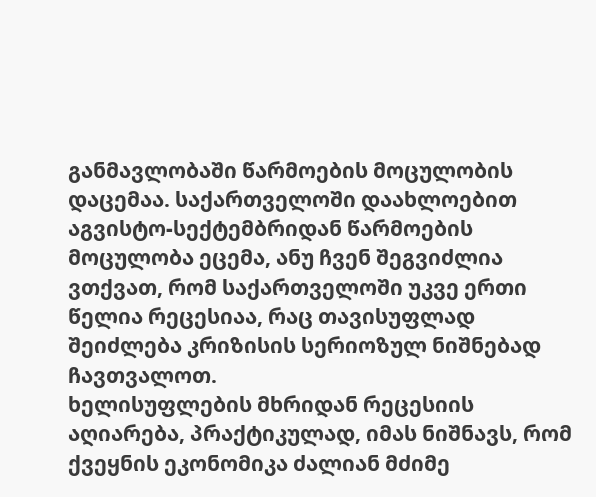განმავლობაში წარმოების მოცულობის დაცემაა. საქართველოში დაახლოებით აგვისტო-სექტემბრიდან წარმოების მოცულობა ეცემა, ანუ ჩვენ შეგვიძლია ვთქვათ, რომ საქართველოში უკვე ერთი წელია რეცესიაა, რაც თავისუფლად შეიძლება კრიზისის სერიოზულ ნიშნებად ჩავთვალოთ.
ხელისუფლების მხრიდან რეცესიის აღიარება, პრაქტიკულად, იმას ნიშნავს, რომ ქვეყნის ეკონომიკა ძალიან მძიმე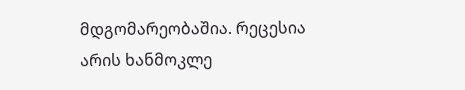მდგომარეობაშია. რეცესია არის ხანმოკლე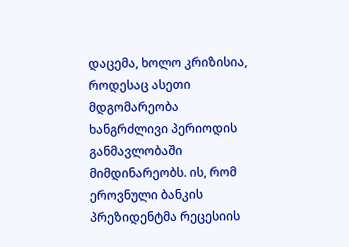დაცემა, ხოლო კრიზისია, როდესაც ასეთი მდგომარეობა ხანგრძლივი პერიოდის განმავლობაში მიმდინარეობს. ის, რომ ეროვნული ბანკის პრეზიდენტმა რეცესიის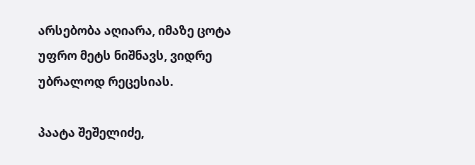არსებობა აღიარა, იმაზე ცოტა უფრო მეტს ნიშნავს, ვიდრე უბრალოდ რეცესიას.

პაატა შეშელიძე,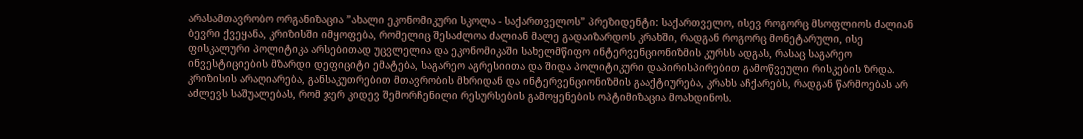არასამთავრობო ორგანიზაცია ”ახალი ეკონომიკური სკოლა - საქართველოს” პრეზიდენტი: საქართველო, ისევ როგორც მსოფლიოს ძალიან ბევრი ქვეყანა, კრიზისში იმყოფება, რომელიც შესაძლოა ძალიან მალე გადაიზარდოს კრახში, რადგან როგორც მონეტარული, ისე ფისკალური პოლიტიკა არსებითად უცვლელია და ეკონომიკაში სახელმწიფო ინტერვენციონიზმის კურსს ადგას, რასაც საგარეო ინვესტიციების მზარდი დეფიციტი ემატება, საგარეო აგრესიითა და შიდა პოლიტიკური დაპირისპირებით გამოწვეული რისკების ზრდა.
კრიზისის არაღიარება, განსაკუთრებით მთავრობის მხრიდან და ინტერვენციონიზმის გააქტიურება, კრახს აჩქარებს, რადგან წარმოებას არ აძლევს საშუალებას, რომ ჯერ კიდევ შემორჩენილი რესურსების გამოყენების ოპტიმიზაცია მოახდინოს.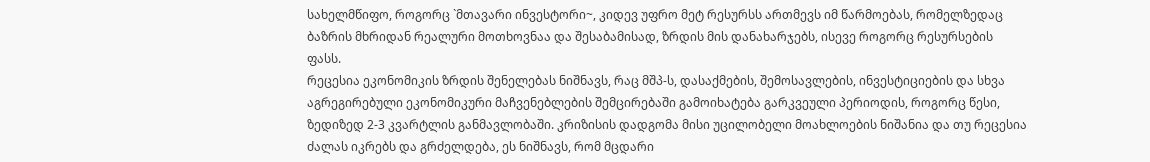სახელმწიფო, როგორც `მთავარი ინვესტორი~, კიდევ უფრო მეტ რესურსს ართმევს იმ წარმოებას, რომელზედაც ბაზრის მხრიდან რეალური მოთხოვნაა და შესაბამისად, ზრდის მის დანახარჯებს, ისევე როგორც რესურსების ფასს.
რეცესია ეკონომიკის ზრდის შენელებას ნიშნავს, რაც მშპ-ს, დასაქმების, შემოსავლების, ინვესტიციების და სხვა აგრეგირებული ეკონომიკური მაჩვენებლების შემცირებაში გამოიხატება გარკვეული პერიოდის, როგორც წესი, ზედიზედ 2-3 კვარტლის განმავლობაში. კრიზისის დადგომა მისი უცილობელი მოახლოების ნიშანია და თუ რეცესია ძალას იკრებს და გრძელდება, ეს ნიშნავს, რომ მცდარი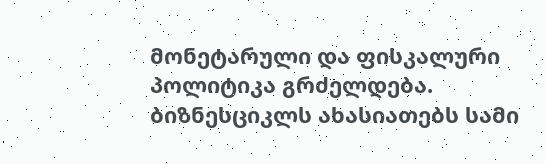მონეტარული და ფისკალური პოლიტიკა გრძელდება.
ბიზნესციკლს ახასიათებს სამი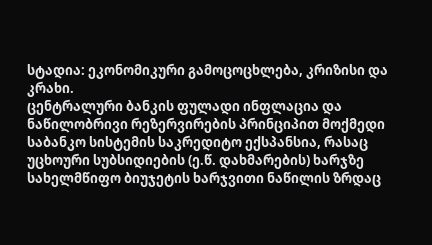სტადია: ეკონომიკური გამოცოცხლება, კრიზისი და კრახი.
ცენტრალური ბანკის ფულადი ინფლაცია და ნაწილობრივი რეზერვირების პრინციპით მოქმედი საბანკო სისტემის საკრედიტო ექსპანსია, რასაც უცხოური სუბსიდიების (ე.წ. დახმარების) ხარჯზე სახელმწიფო ბიუჯეტის ხარჯვითი ნაწილის ზრდაც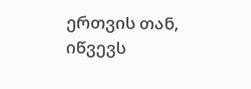ერთვის თან, იწვევს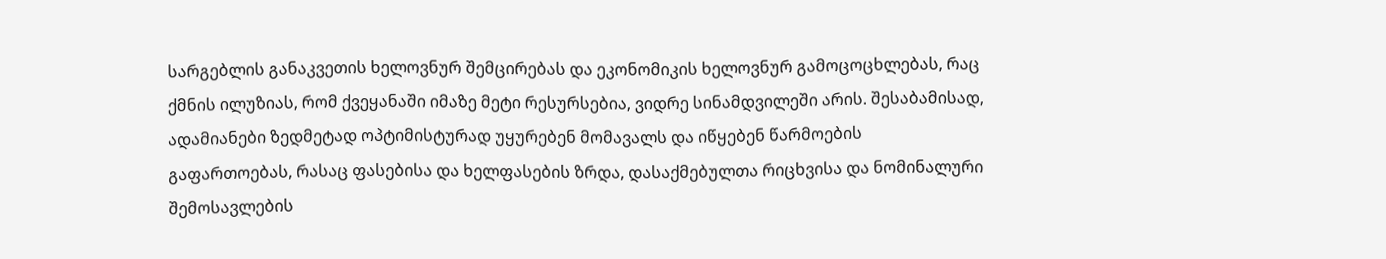სარგებლის განაკვეთის ხელოვნურ შემცირებას და ეკონომიკის ხელოვნურ გამოცოცხლებას, რაც ქმნის ილუზიას, რომ ქვეყანაში იმაზე მეტი რესურსებია, ვიდრე სინამდვილეში არის. შესაბამისად, ადამიანები ზედმეტად ოპტიმისტურად უყურებენ მომავალს და იწყებენ წარმოების გაფართოებას, რასაც ფასებისა და ხელფასების ზრდა, დასაქმებულთა რიცხვისა და ნომინალური შემოსავლების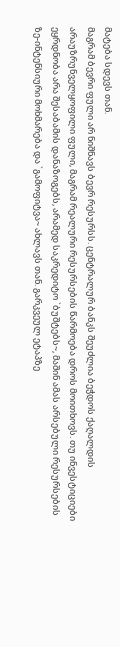მატება სდევს თან.
მაგრამ ბევრი ფული არ ნიშნავს ბევრ რესურსს. ცენტრალურ ბანკს შეუძლია ბეჭდოს ქაღალდის არაუზრუნველყოფილი ფული, მაგრამ რეალური რესურსების წარმოება დროს მოითხოვს. თუ ინვესტიციები ეყრდნობა არა შესაბამის დანაზოგებს, არამედ საკრედიტო `ბუშტებს~, მაშინ ამას არსებული რესურსების ზე-ინტენსიური მოხმარება და `გამოფიტვა~ ახლავს თან. გარკვეულ ეტაპზე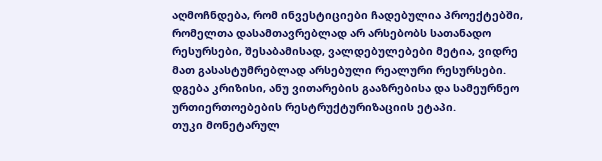აღმოჩნდება, რომ ინვესტიციები ჩადებულია პროექტებში, რომელთა დასამთავრებლად არ არსებობს სათანადო რესურსები, შესაბამისად, ვალდებულებები მეტია, ვიდრე მათ გასასტუმრებლად არსებული რეალური რესურსები. დგება კრიზისი, ანუ ვითარების გააზრებისა და სამეურნეო ურთიერთოებების რესტრუქტურიზაციის ეტაპი.
თუკი მონეტარულ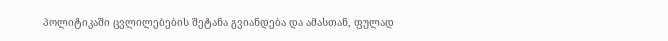პოლიტიკაში ცვლილებების შეტანა გვიანდება და ამასთან, ფულად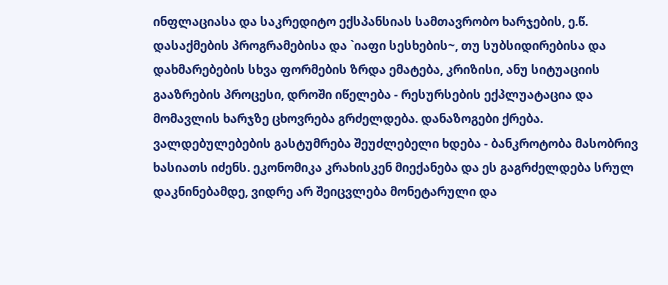ინფლაციასა და საკრედიტო ექსპანსიას სამთავრობო ხარჯების, ე.წ. დასაქმების პროგრამებისა და `იაფი სესხების~, თუ სუბსიდირებისა და დახმარებების სხვა ფორმების ზრდა ემატება, კრიზისი, ანუ სიტუაციის გააზრების პროცესი, დროში იწელება - რესურსების ექპლუატაცია და მომავლის ხარჯზე ცხოვრება გრძელდება. დანაზოგები ქრება. ვალდებულებების გასტუმრება შეუძლებელი ხდება - ბანკროტობა მასობრივ ხასიათს იძენს. ეკონომიკა კრახისკენ მიექანება და ეს გაგრძელდება სრულ დაკნინებამდე, ვიდრე არ შეიცვლება მონეტარული და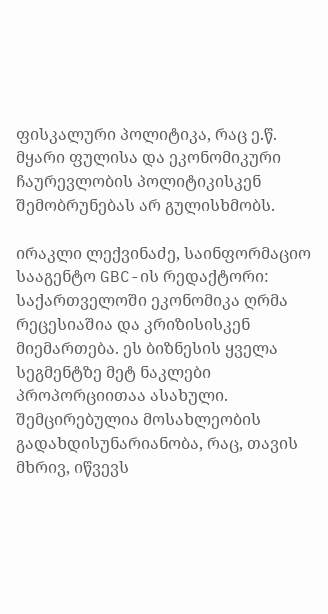ფისკალური პოლიტიკა, რაც ე.წ. მყარი ფულისა და ეკონომიკური ჩაურევლობის პოლიტიკისკენ შემობრუნებას არ გულისხმობს.

ირაკლი ლექვინაძე, საინფორმაციო სააგენტო GBC-ის რედაქტორი: საქართველოში ეკონომიკა ღრმა რეცესიაშია და კრიზისისკენ მიემართება. ეს ბიზნესის ყველა სეგმენტზე მეტ ნაკლები პროპორციითაა ასახული. შემცირებულია მოსახლეობის გადახდისუნარიანობა, რაც, თავის მხრივ, იწვევს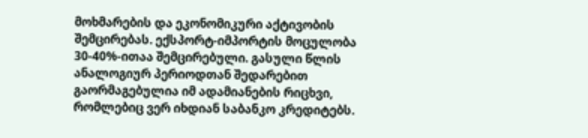მოხმარების და ეკონომიკური აქტივობის შემცირებას. ექსპორტ-იმპორტის მოცულობა 30-40%-ითაა შემცირებული. გასული წლის ანალოგიურ პერიოდთან შედარებით გაორმაგებულია იმ ადამიანების რიცხვი, რომლებიც ვერ იხდიან საბანკო კრედიტებს.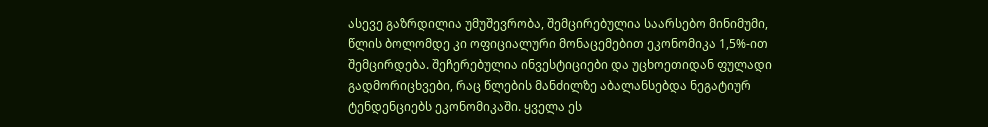ასევე გაზრდილია უმუშევრობა, შემცირებულია საარსებო მინიმუმი, წლის ბოლომდე კი ოფიციალური მონაცემებით ეკონომიკა 1,5%-ით შემცირდება. შეჩერებულია ინვესტიციები და უცხოეთიდან ფულადი გადმორიცხვები, რაც წლების მანძილზე აბალანსებდა ნეგატიურ ტენდენციებს ეკონომიკაში. ყველა ეს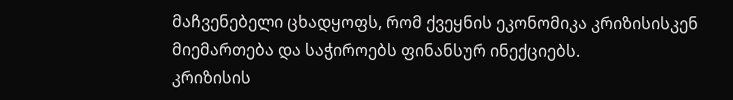მაჩვენებელი ცხადყოფს, რომ ქვეყნის ეკონომიკა კრიზისისკენ მიემართება და საჭიროებს ფინანსურ ინექციებს.
კრიზისის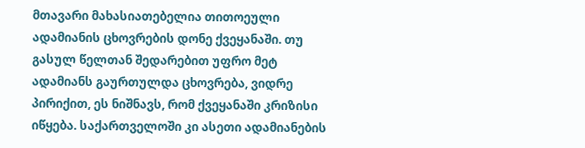მთავარი მახასიათებელია თითოეული ადამიანის ცხოვრების დონე ქვეყანაში. თუ გასულ წელთან შედარებით უფრო მეტ ადამიანს გაურთულდა ცხოვრება, ვიდრე პირიქით, ეს ნიშნავს, რომ ქვეყანაში კრიზისი იწყება. საქართველოში კი ასეთი ადამიანების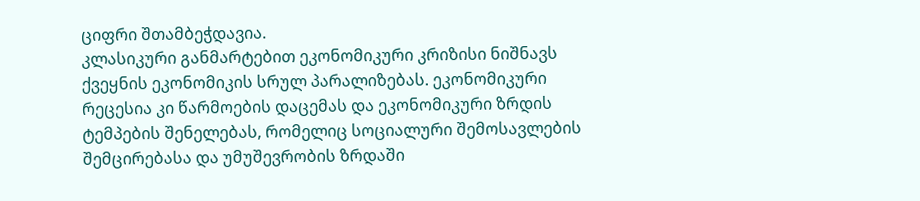ციფრი შთამბეჭდავია.
კლასიკური განმარტებით ეკონომიკური კრიზისი ნიშნავს ქვეყნის ეკონომიკის სრულ პარალიზებას. ეკონომიკური რეცესია კი წარმოების დაცემას და ეკონომიკური ზრდის ტემპების შენელებას, რომელიც სოციალური შემოსავლების შემცირებასა და უმუშევრობის ზრდაში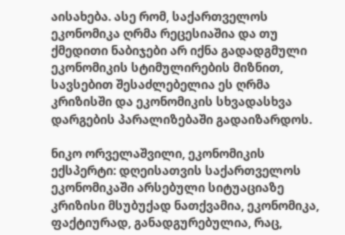აისახება. ასე რომ, საქართველოს ეკონომიკა ღრმა რეცესიაშია და თუ ქმედითი ნაბიჯები არ იქნა გადადგმული ეკონომიკის სტიმულირების მიზნით, სავსებით შესაძლებელია ეს ღრმა კრიზისში და ეკონომიკის სხვადასხვა დარგების პარალიზებაში გადაიზარდოს.

ნიკო ორველაშვილი, ეკონომიკის ექსპერტი: დღეისათვის საქართველოს ეკონომიკაში არსებული სიტუაციაზე კრიზისი მსუბუქად ნათქვამია, ეკონომიკა, ფაქტიურად, განადგურებულია, რაც,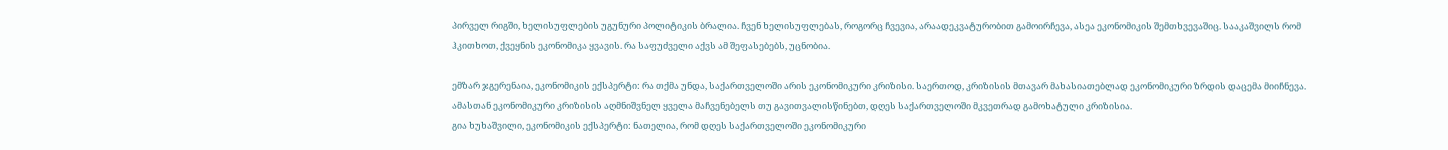პირველ რიგში, ხელისუფლების უგუნური პოლიტიკის ბრალია. ჩვენ ხელისუფლებას, როგორც ჩვევია, არაადეკვატურობით გამოირჩევა, ასეა ეკონომიკის შემთხვევაშიც. სააკაშვილს რომ ჰკითხოთ, ქვეყნის ეკონომიკა ყვავის. რა საფუძველი აქვს ამ შეფასებებს, უცნობია.

ემზარ ჯგერენაია, ეკონომიკის ექსპერტი: რა თქმა უნდა, საქართველოში არის ეკონომიკური კრიზისი. საერთოდ, კრიზისის მთავარ მახასიათებლად ეკონომიკური ზრდის დაცემა მიიჩნევა. ამასთან ეკონომიკური კრიზისის აღმნიშვნელ ყველა მაჩვენებელს თუ გავითვალისწინებთ, დღეს საქართველოში მკვეთრად გამოხატული კრიზისია.
გია ხუხაშვილი, ეკონომიკის ექსპერტი: ნათელია, რომ დღეს საქართველოში ეკონომიკური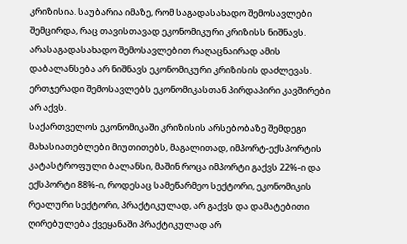კრიზისია. საუბარია იმაზე, რომ საგადასახადო შემოსავლები შემცირდა, რაც თავისთავად ეკონომიკური კრიზისს ნიშნავს. არასაგადასახადო შემოსავლებით რაღაცნაირად ამის დაბალანსება არ ნიშნავს ეკონომიკური კრიზისის დაძლევას. ერთჯერადი შემოსავლებს ეკონომიკასთან პირდაპირი კავშირები არ აქვს.
საქართველოს ეკონომიკაში კრიზისის არსებობაზე შემდეგი მახასიათებლები მიუთითებს, მაგალითად, იმპორტ-ექსპორტის კატასტროფული ბალანსი, მაშინ როცა იმპორტი გაქვს 22%-ი და ექსპორტი 88%-ი, როდესაც სამეწარმეო სექტორი, ეკონომიკის რეალური სექტორი, პრაქტიკულად, არ გაქვს და დამატებითი ღირებულება ქვეყანაში პრაქტიკულად არ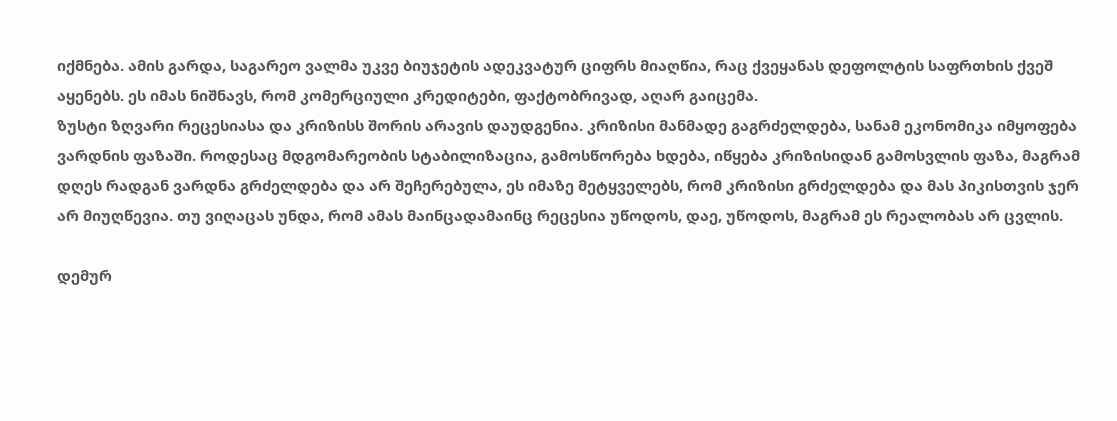იქმნება. ამის გარდა, საგარეო ვალმა უკვე ბიუჯეტის ადეკვატურ ციფრს მიაღწია, რაც ქვეყანას დეფოლტის საფრთხის ქვეშ აყენებს. ეს იმას ნიშნავს, რომ კომერციული კრედიტები, ფაქტობრივად, აღარ გაიცემა.
ზუსტი ზღვარი რეცესიასა და კრიზისს შორის არავის დაუდგენია. კრიზისი მანმადე გაგრძელდება, სანამ ეკონომიკა იმყოფება ვარდნის ფაზაში. როდესაც მდგომარეობის სტაბილიზაცია, გამოსწორება ხდება, იწყება კრიზისიდან გამოსვლის ფაზა, მაგრამ დღეს რადგან ვარდნა გრძელდება და არ შეჩერებულა, ეს იმაზე მეტყველებს, რომ კრიზისი გრძელდება და მას პიკისთვის ჯერ არ მიუღწევია. თუ ვიღაცას უნდა, რომ ამას მაინცადამაინც რეცესია უწოდოს, დაე, უწოდოს, მაგრამ ეს რეალობას არ ცვლის.

დემურ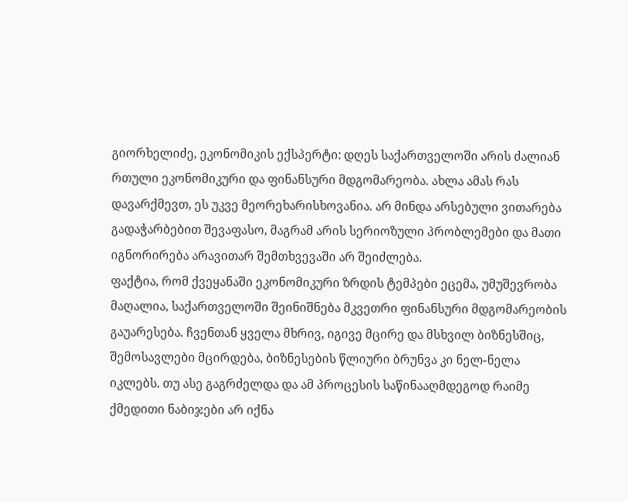გიორხელიძე, ეკონომიკის ექსპერტი: დღეს საქართველოში არის ძალიან რთული ეკონომიკური და ფინანსური მდგომარეობა. ახლა ამას რას დავარქმევთ, ეს უკვე მეორეხარისხოვანია. არ მინდა არსებული ვითარება გადაჭარბებით შევაფასო, მაგრამ არის სერიოზული პრობლემები და მათი იგნორირება არავითარ შემთხვევაში არ შეიძლება.
ფაქტია, რომ ქვეყანაში ეკონომიკური ზრდის ტემპები ეცემა, უმუშევრობა მაღალია, საქართველოში შეინიშნება მკვეთრი ფინანსური მდგომარეობის გაუარესება. ჩვენთან ყველა მხრივ, იგივე მცირე და მსხვილ ბიზნესშიც, შემოსავლები მცირდება, ბიზნესების წლიური ბრუნვა კი ნელ-ნელა იკლებს. თუ ასე გაგრძელდა და ამ პროცესის საწინააღმდეგოდ რაიმე ქმედითი ნაბიჯები არ იქნა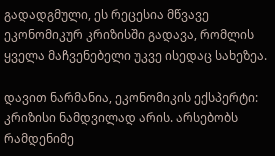გადადგმული, ეს რეცესია მწვავე ეკონომიკურ კრიზისში გადავა, რომლის ყველა მაჩვენებელი უკვე ისედაც სახეზეა.

დავით ნარმანია, ეკონომიკის ექსპერტი: კრიზისი ნამდვილად არის. არსებობს რამდენიმე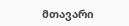მთავარი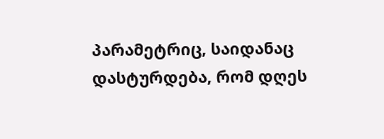პარამეტრიც, საიდანაც დასტურდება, რომ დღეს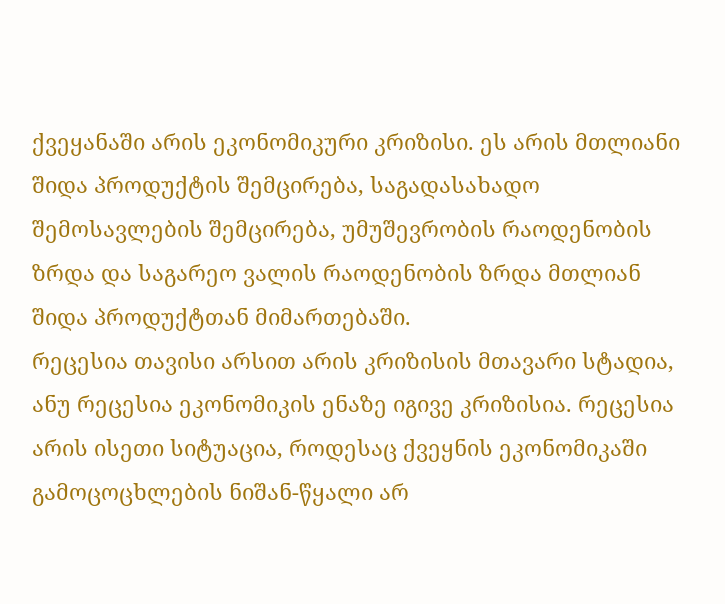ქვეყანაში არის ეკონომიკური კრიზისი. ეს არის მთლიანი შიდა პროდუქტის შემცირება, საგადასახადო შემოსავლების შემცირება, უმუშევრობის რაოდენობის ზრდა და საგარეო ვალის რაოდენობის ზრდა მთლიან შიდა პროდუქტთან მიმართებაში.
რეცესია თავისი არსით არის კრიზისის მთავარი სტადია, ანუ რეცესია ეკონომიკის ენაზე იგივე კრიზისია. რეცესია არის ისეთი სიტუაცია, როდესაც ქვეყნის ეკონომიკაში გამოცოცხლების ნიშან-წყალი არ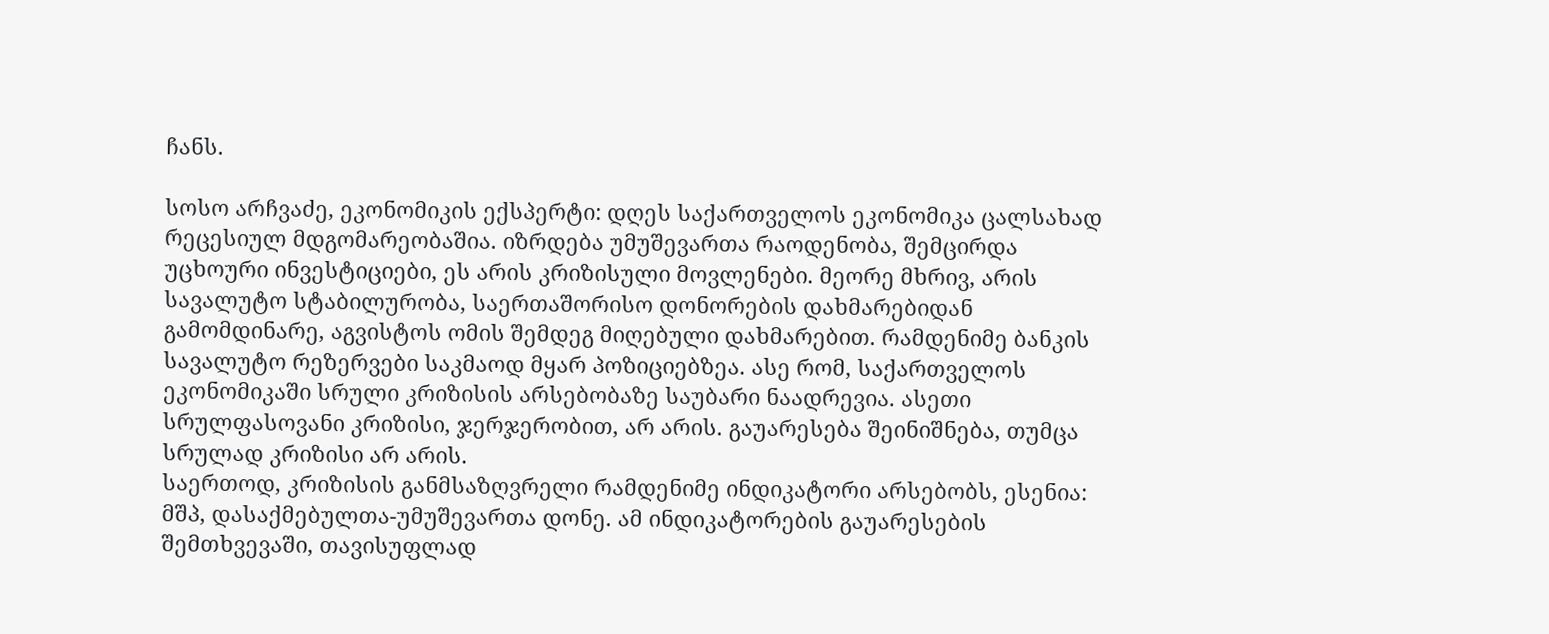ჩანს.

სოსო არჩვაძე, ეკონომიკის ექსპერტი: დღეს საქართველოს ეკონომიკა ცალსახად რეცესიულ მდგომარეობაშია. იზრდება უმუშევართა რაოდენობა, შემცირდა უცხოური ინვესტიციები, ეს არის კრიზისული მოვლენები. მეორე მხრივ, არის სავალუტო სტაბილურობა, საერთაშორისო დონორების დახმარებიდან გამომდინარე, აგვისტოს ომის შემდეგ მიღებული დახმარებით. რამდენიმე ბანკის სავალუტო რეზერვები საკმაოდ მყარ პოზიციებზეა. ასე რომ, საქართველოს ეკონომიკაში სრული კრიზისის არსებობაზე საუბარი ნაადრევია. ასეთი სრულფასოვანი კრიზისი, ჯერჯერობით, არ არის. გაუარესება შეინიშნება, თუმცა სრულად კრიზისი არ არის.
საერთოდ, კრიზისის განმსაზღვრელი რამდენიმე ინდიკატორი არსებობს, ესენია: მშპ, დასაქმებულთა-უმუშევართა დონე. ამ ინდიკატორების გაუარესების შემთხვევაში, თავისუფლად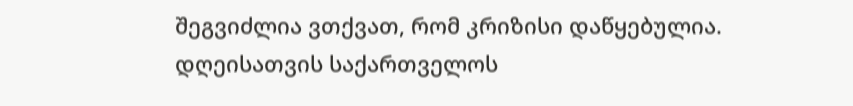შეგვიძლია ვთქვათ, რომ კრიზისი დაწყებულია.
დღეისათვის საქართველოს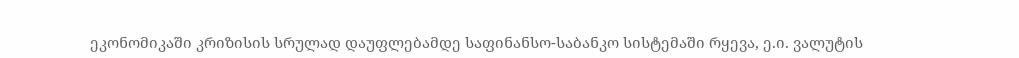ეკონომიკაში კრიზისის სრულად დაუფლებამდე საფინანსო-საბანკო სისტემაში რყევა, ე.ი. ვალუტის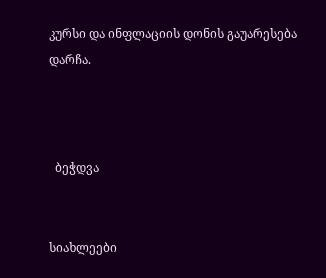კურსი და ინფლაციის დონის გაუარესება დარჩა.



  ბეჭდვა


სიახლეები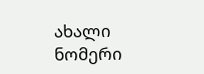ახალი ნომერი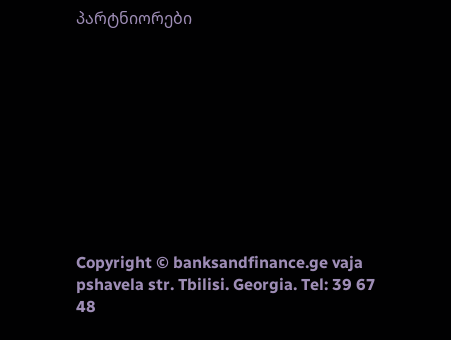პარტნიორები










Copyright © banksandfinance.ge vaja pshavela str. Tbilisi. Georgia. Tel: 39 67 48